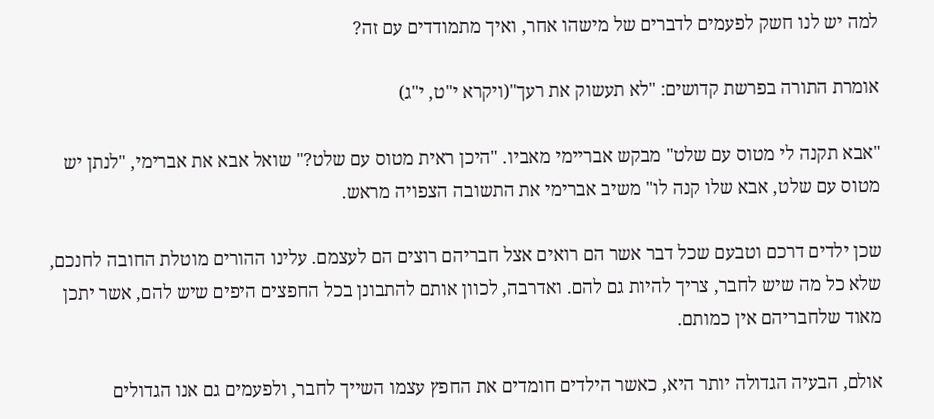למה יש לנו חשק לפעמים לדברים של מישהו אחר, ואיך מתמודדים עם זה?

אומרת התורה בפרשת קדושים: "לא תעשוק את רעך"(ויקרא י"ט, י"ג)

"אבא תקנה לי מטוס עם שלט" מבקש אבריימי מאביו. "היכן ראית מטוס עם שלט?" שואל אבא את אברימי, "לנתן יש מטוס עם שלט, אבא שלו קנה לו" משיב אברימי את התשובה הצפויה מראש.

שכן ילדים דרכם וטבעם שכל דבר אשר הם רואים אצל חבריהם רוצים הם לעצמם. עלינו ההורים מוטלת החובה לחנכם, שלא כל מה שיש לחבר, צריך להיות גם להם. ואדרבה, לכוון אותם להתבונן בכל החפצים היפים שיש להם, אשר יתכן מאוד שלחבריהם אין כמותם.

אולם, הבעיה הגדולה יותר היא, כאשר הילדים חומדים את החפץ עצמו השייך לחבר, ולפעמים גם אנו הגדולים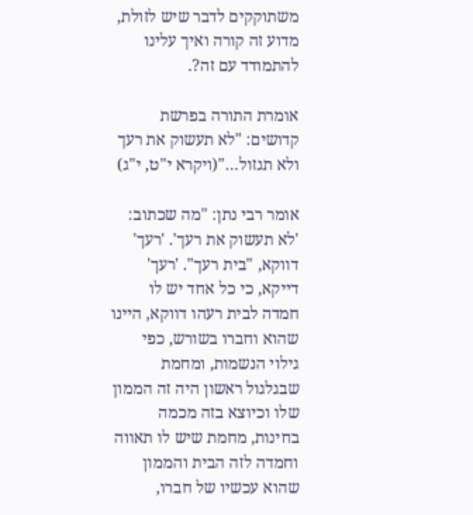משתוקקים לדבר שיש לזולת, מדוע זה קורה ואיך עלינו להתמודד עם זה?.

אומרת התורה בפרשת קדושים: "לא תעשוק את רעך ולא תגזול…"(ויקרא י"ט, י"ג)

אומר רבי נתן: "מה שכתוב: 'לא תעשוק את רעך'. 'רעך' דווקא, "בית רעך". 'רעך' דייקא, כי כל אחד יש לו חמדה לבית רעהו דווקא, היינו שהוא וחברו בשורש, כפי גילוי הנשמות, ומחמת שבגלגול ראשון היה זה הממון שלו וכיוצא בזה מכמה בחינות, מחמת שיש לו תאווה וחמדה לזה הבית והממון שהוא עכשיו של חברו,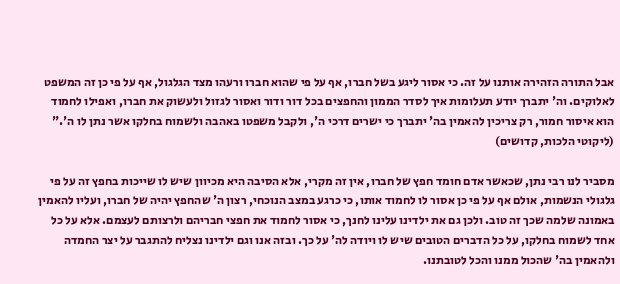אבל התורה הזהירה אותנו על זה. כי אסור ליגע בשל חברו, אף על פי שהוא חברו ורעהו מצד הגלגול, אף על פי כן זה המשפט לאלוקים. וה' יתברך יודע תעלומות איך לסדר הממון והחפצים בכל דור ודור ואסור לגזול ולעשוק את חברו, ואפילו לחמוד הוא איסור חמור, רק צריכין להאמין בה' יתברך כי ישרים דרכי ה', ולקבל משפטו באהבה ולשמוח בחלקו אשר נתן לו ה'." (ליקוטי הלכות, קדושים)

מסביר לנו רבי נתן, שכאשר אדם חומד חפץ של חברו, אין זה מקרי, אלא הסיבה היא מכיוון שיש לו שייכות בחפץ זה על פי גלגולי הנשמות, אולם אף על פי כן אסור לו לחמוד אותו, כי כרגע במצב הנוכחי, רצון ה' שהחפץ יהיה של חברו, ועליו להאמין באמונה שלמה שכך זה טוב. ולכן גם את ילדינו עלינו לחנך, כי אסור לחמוד את חפצי חבריהם ולרצותם לעצמם. אלא על כל אחד לשמוח בחלקו, על כל הדברים הטובים שיש לו ויודה לה' על כך. ובזה אנו וגם ילדינו נצליח להתגבר על יצר החמדה ולהאמין בה' שהכול ממנו והכל לטובתנו.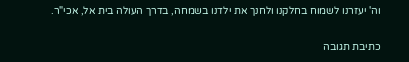וה' יעזרנו לשמוח בחלקנו ולחנך את ילדנו בשמחה, בדרך העולה בית אל, אכי"ר.

כתיבת תגובה